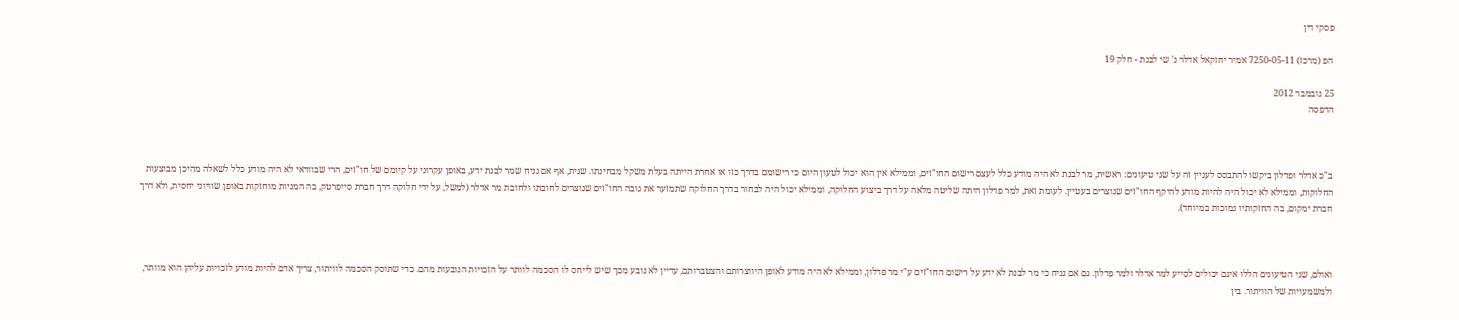פסקי דין

הפ (מרכז) 7250-05-11 אמיר יחזקאל אדלר נ' שי לבנת - חלק 19

25 נובמבר 2012
הדפסה



ב"כ אדלר ופדלון ביקשו להתבסס לעניין זה על שני טיעונים: ראשית, מר לבנת לא היה מודע כלל לעצם רישום החו"זים, וממילא אין הוא יכול לטעון היום כי רישומם בדרך כזו או אחרת הייתה בעלת משקל מבחינתו. שנית, אף אם נניח שמר לבנת ידע, באופן עקרוני על קיומם של חו"זים, הרי שבוודאי לא היה מודע כלל לשאלה מהיכן מבוצעות החלוקות, וממילא לא יכול היה להיות מודע להיקף החו"זים שנוצרים בעטיין. לעומת זאת, למר פדלון היתה שליטה מלאה על דרך ביצוע החלוקה, וממילא יכול היה לבחור בדרך החלוקה שתמזער את גובה החו"זים שנוצרים לחובתו ולחובת מר אדלר (למשל, על ידי חלוקה דרך חברת סייפרטק, בה המניות מוחזקות באופן שוויוני יחסית, ולא דרך חברת ימקום, בה החזקותיו נמוכות במיוחד).



ואולם, שני הטיעונים הללו אינם יכולים לסייע למר אדלר ולמר פדלון. גם אם נניח כי מר לבנת לא ידע על רישום החו"זים ע"י מר פדלון, וממילא לא היה מודע לאופן היווצרותם והצטברותם, עדיין לא נובע מכך שיש לייחס לו הסכמה לוותר על הזכויות הנובעות מהם. כדי שתוסק הסכמה לוויתור, צריך אדם להיות מודע לזכויות עליהן הוא מוותר, ולמשמעויות של הוויתור. בין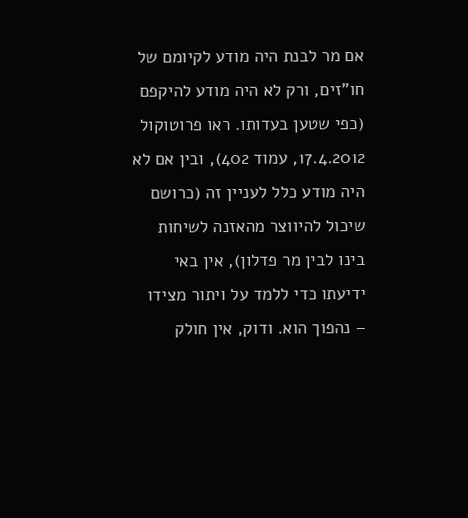אם מר לבנת היה מודע לקיומם של חו"זים, ורק לא היה מודע להיקפם (כפי שטען בעדותו. ראו פרוטוקול 17.4.2012, עמוד 402), ובין אם לא היה מודע כלל לעניין זה (כרושם שיכול להיווצר מהאזנה לשיחות בינו לבין מר פדלון), אין באי ידיעתו כדי ללמד על ויתור מצידו – נהפוך הוא. ודוק, אין חולק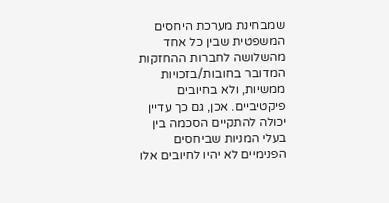שמבחינת מערכת היחסים המשפטית שבין כל אחד מהשלושה לחברות ההחזקות המדובר בחובות/בזכויות ממשיות, ולא בחיובים פיקטיביים. אכן, גם כך עדיין יכולה להתקיים הסכמה בין בעלי המניות שביחסים הפנימיים לא יהיו לחיובים אלו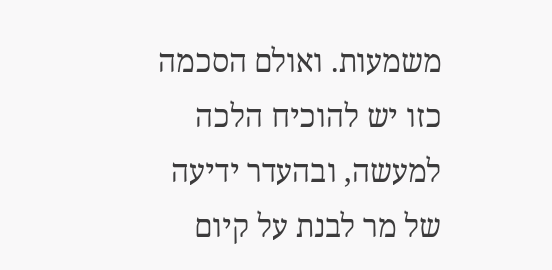משמעות. ואולם הסכמה כזו יש להוכיח הלכה למעשה, ובהעדר ידיעה של מר לבנת על קיום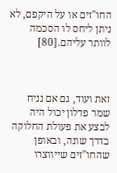החו"זים או על היקפם, לא ניתן ליחס לו הסכמה לוותר עליהם.[80]



זאת ועוד, גם אם נניח שמר פדלון יכול היה לבצע את פעולת החלוקה בדרך שונה, ובאופן שהחו"זים שייווצרו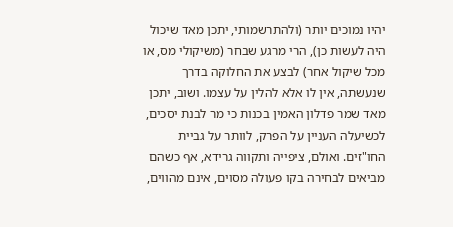יהיו נמוכים יותר (ולהתרשמותי, יתכן מאד שיכול היה לעשות כן), הרי מרגע שבחר (משיקולי מס, או מכל שיקול אחר) לבצע את החלוקה בדרך שנעשתה, אין לו אלא להלין על עצמו. ושוב, יתכן מאד שמר פדלון האמין בכנות כי מר לבנת יסכים, לכשיעלה העניין על הפרק, לוותר על גביית החו"זים. ואולם, ציפייה ותקווה גרידא, אף כשהם מביאים לבחירה בקו פעולה מסוים, אינם מהווים,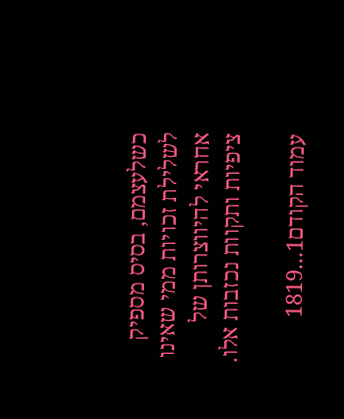כשלעצמם, בסיס מספיק לשלילת זכויות ממי שאינו אחראי להיווצרותן של ציפיות ותקוות נכזבות אלו.

עמוד הקודם1...1819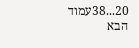20...38עמוד הבא